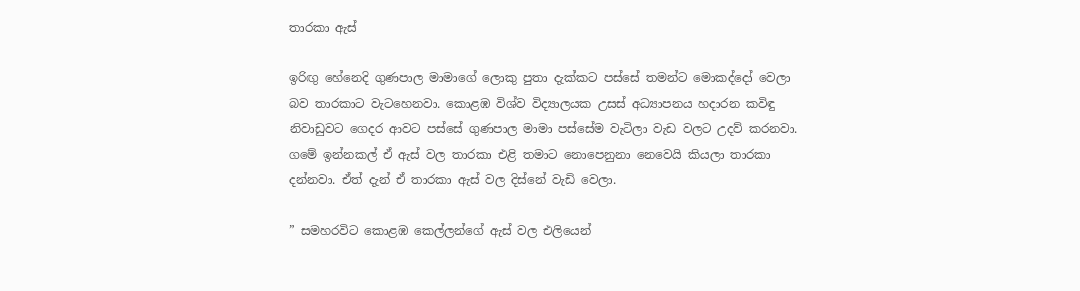තාරකා ඇස්

ඉරිඟු හේනෙදි ගුණපාල මාමාගේ ලොකු පුතා දැක්කට පස්සේ තමන්ට මොකද්දෝ වෙලා බව තාරකාට වැටහෙනවා. කොළඹ විශ්ව විද්‍යාලයක උසස් අධ්‍යාපනය හදාරන කවිඳු  නිවාඩුවට ගෙදර ආවට පස්සේ ගුණපාල මාමා පස්සේම වැටිලා වැඩ වලට උදව් කරනවා. ගමේ ඉන්නකල් ඒ ඇස් වල තාරකා එළි තමාට නොපෙනුනා නෙවෙයි කියලා තාරකා දන්නවා. ඒත් දැන් ඒ තාරකා ඇස් වල දිස්නේ වැඩි වෙලා.

” සමහරවිට කොළඹ කෙල්ලන්ගේ ඇස් වල එලියෙන්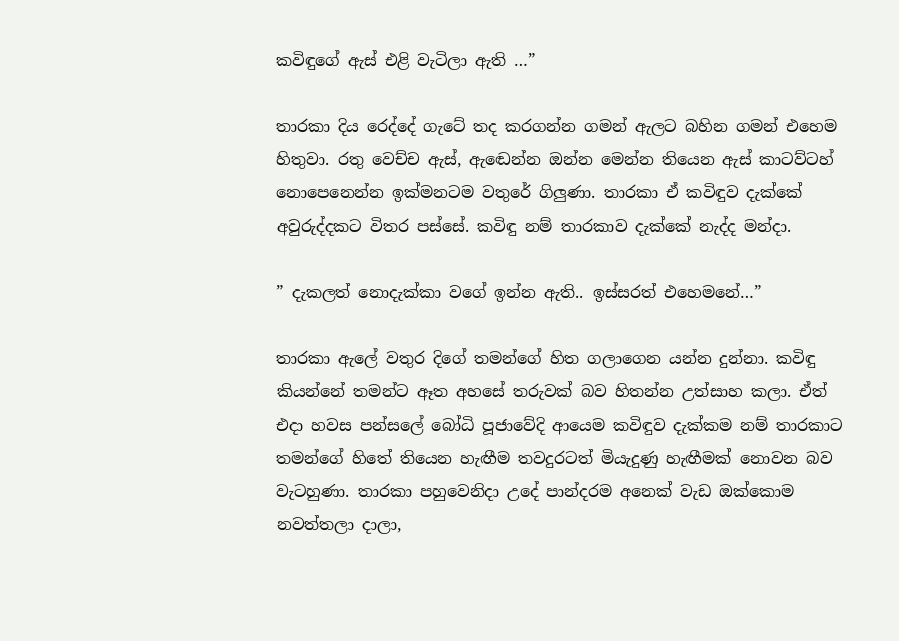කවිඳුගේ ඇස් එළි වැටිලා ඇති …”

තාරකා දිය රෙද්දේ ගැටේ තද කරගන්න ගමන් ඇලට බහින ගමන් එහෙම හිතුවා. රතු වෙච්ච ඇස්, ඇඬෙන්න ඔන්න මෙන්න තියෙන ඇස් කාටව්ටහ් නොපෙනෙන්න ඉක්මනටම වතුරේ ගිලුණා. තාරකා ඒ කවිඳුව දැක්කේ අවුරුද්දකට විතර පස්සේ. කවිඳු නම් තාරකාව දැක්කේ නැද්ද මන්දා.

” දැකලත් නොදැක්කා වගේ ඉන්න ඇති.. ඉස්සරත් එහෙමනේ…”

තාරකා ඇලේ වතුර දිගේ තමන්ගේ හිත ගලාගෙන යන්න දුන්නා. කවිඳු කියන්නේ තමන්ට ඈත අහසේ තරුවක් බව හිතන්න උත්සාහ කලා. ඒත් එදා හවස පන්සලේ බෝධි පූජාවේදි ආයෙම කවිඳුව දැක්කම නම් තාරකාට තමන්ගේ හිතේ තියෙන හැඟීම තවදුරටත් මියැදුණු හැඟීමක් නොවන බව වැටහුණා. තාරකා පහුවෙනිදා උදේ පාන්දරම අනෙක් වැඩ ඔක්කොම නවත්තලා දාලා,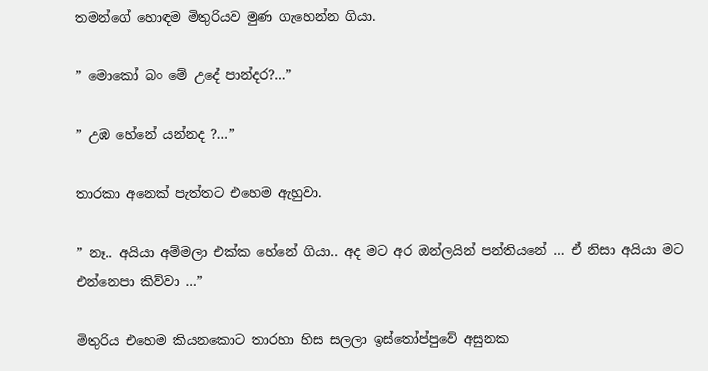තමන්ගේ හොඳම මිතුරියව මුණ ගැහෙන්න ගියා.

” මොකෝ බං මේ උදේ පාන්දර?…”

” උඹ හේනේ යන්නද ?…”

තාරකා අනෙක් පැත්තට එහෙම ඇහුවා.

” නෑ.. අයියා අම්මලා එක්ක හේනේ ගියා.. අද මට අර ඔන්ලයින් පන්තියනේ … ඒ නිසා අයියා මට එන්නෙපා කිව්වා …”

මිතුරිය එහෙම කියනකොට තාරහා හිස සලලා ඉස්තෝප්පුවේ අසුනක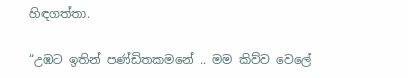හිඳගත්තා.

“උඹට ඉතින් පණ්ඩිතකමනේ .. මම කිව්ව වෙලේ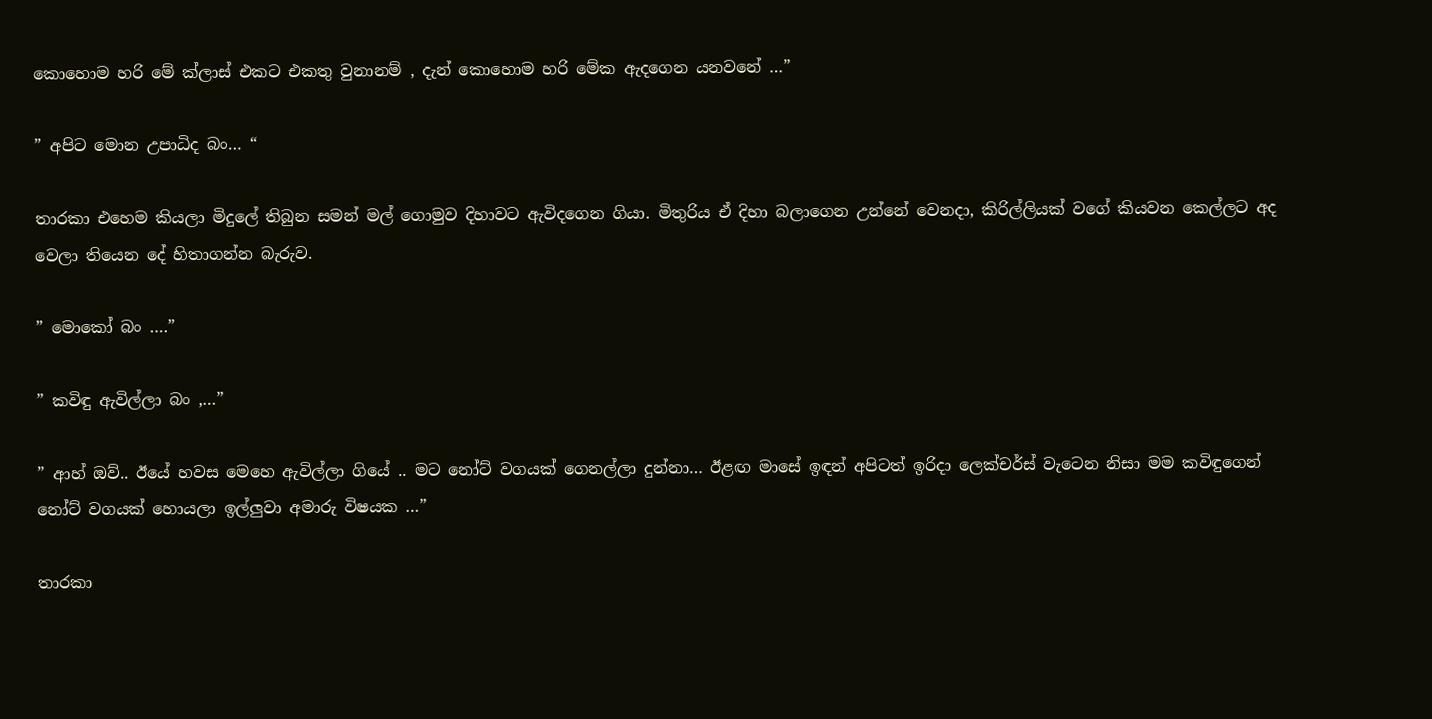කොහොම හරි මේ ක්ලාස් එකට එකතු වුනානම් , දැන් කොහොම හරි මේක ඇදගෙන යනවනේ …”

” අපිට මොන උපාධිද බං… “

තාරකා එහෙම කියලා මිදුලේ තිබුන සමන් මල් ගොමුව දිහාවට ඇවිදගෙන ගියා. මිතුරිය ඒ දිහා බලාගෙන උන්නේ වෙනදා, කිරිල්ලියක් වගේ කියවන කෙල්ලට අද වෙලා තියෙන දේ හිතාගන්න බැරුව.

” මොකෝ බං ….”

” කවිඳු ඇවිල්ලා බං ,…”

” ආහ් ඔව්.. ඊයේ හවස මෙහෙ ඇවිල්ලා ගියේ .. මට නෝට් වගයක් ගෙනල්ලා දුන්නා… ඊළඟ මාසේ ඉඳන් අපිටත් ඉරිදා ලෙක්චර්ස් වැටෙන නිසා මම කවිඳුගෙන් නෝට් වගයක් හොයලා ඉල්ලුවා අමාරු විෂයක …”

තාරකා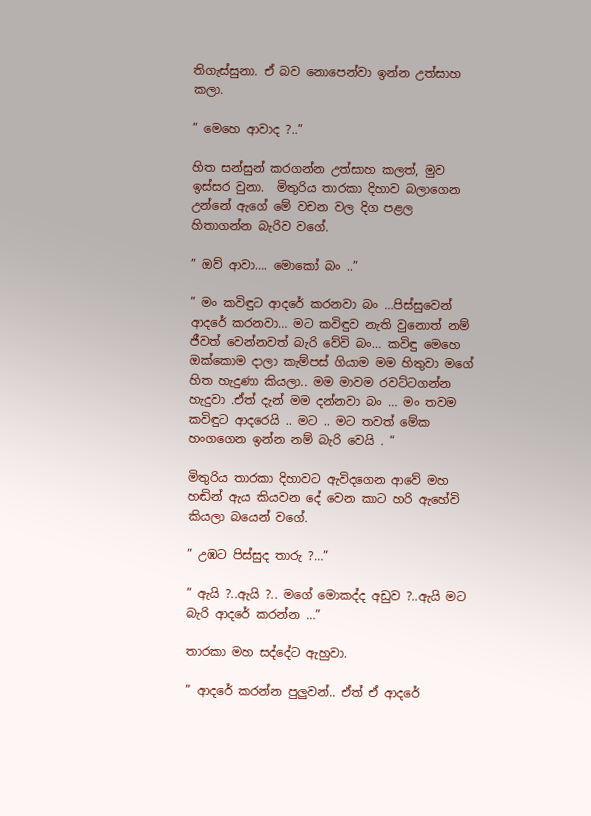තිගැස්සුනා. ඒ බව නොපෙන්වා ඉන්න උත්සාහ කලා.

” මෙහෙ ආවාද ?..”

හිත සන්සුන් කරගන්න උත්සාහ කලත්, මුව ඉස්සර වුනා.  මිතුරිය තාරකා දිහාව බලාගෙන උන්නේ ඇගේ මේ වචන වල දිග පළල හිතාගන්න බැරිව වගේ.

” ඔව් ආවා…. මොකෝ බං ..”

” මං කවිඳුට ආදරේ කරනවා බං …පිස්සුවෙන් ආදරේ කරනවා… මට කවිඳුව නැති වුනොත් නම් ජීවත් වෙන්නවත් බැරි වේවි බං… කවිඳු මෙහෙ ඔක්කොම දාලා කැම්පස් ගියාම මම හිතුවා මගේ හිත හැදුණා කියලා.. මම මාවම රවට්ටගන්න හැදුවා .ඒත් දැන් මම දන්නවා බං … මං තවම කවිඳුට ආදරෙයි .. මට .. මට තවත් මේක හංගගෙන ඉන්න නම් බැරි වෙයි . “

මිතුරිය තාරකා දිහාවට ඇවිදගෙන ආවේ මහ හඬින් ඇය කියවන දේ වෙන කාට හරි ඇහේවි කියලා බයෙන් වගේ.

” උඹට පිස්සුද තාරු ?…”

” ඇයි ?..ඇයි ?.. මගේ මොකද්ද අඩුව ?..ඇයි මට බැරි ආදරේ කරන්න …”

තාරකා මහ සද්දේට ඇහුවා.

” ආදරේ කරන්න පුලුවන්.. ඒත් ඒ ආදරේ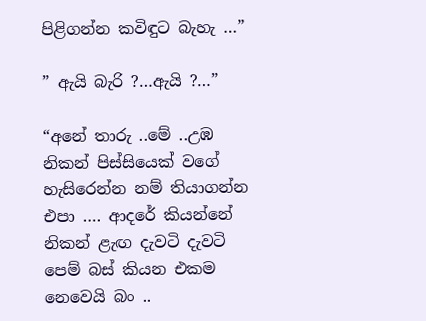පිළිගන්න කවිඳුට බැහැ …”

” ඇයි බැරි ?…ඇයි ?…”

“අනේ තාරු ..මේ ..උඹ නිකන් පිස්සියෙක් වගේ හැසිරෙන්න නම් තියාගන්න එපා …. ආදරේ කියන්නේ නිකන් ළැඟ දැවටි දැවටි පෙම් බස් කියන එකම නෙවෙයි බං ..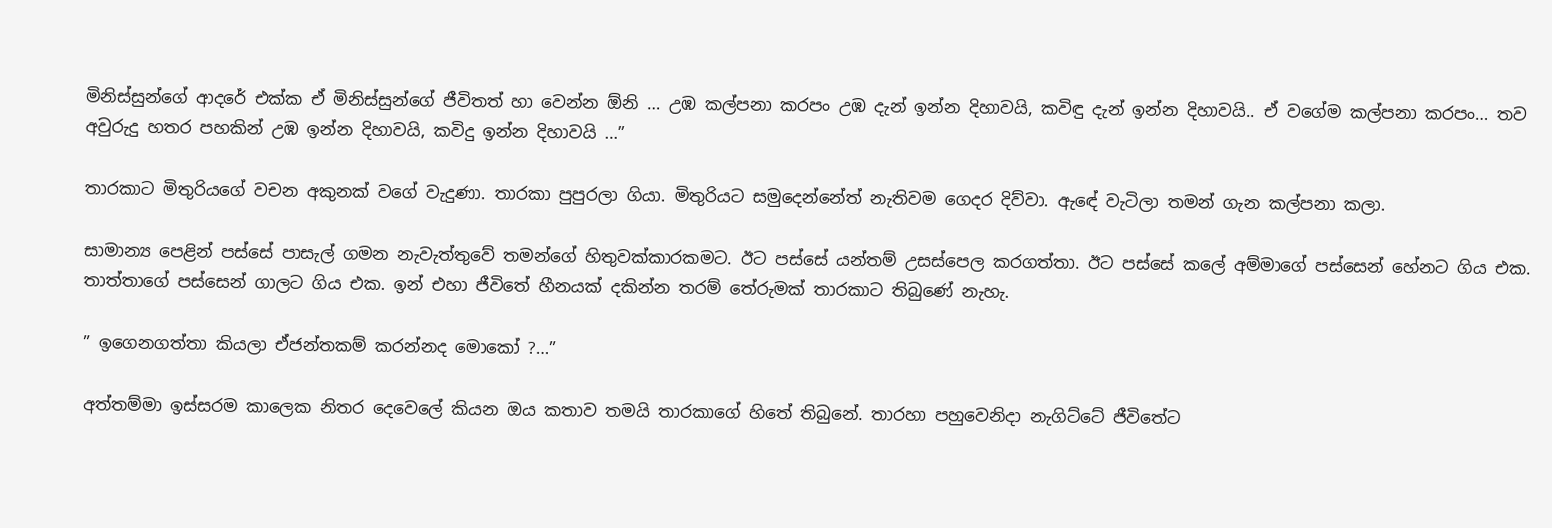මිනිස්සුන්ගේ ආදරේ එක්ක ඒ මිනිස්සුන්ගේ ජීවිතත් හා වෙන්න ඕනි … උඹ කල්පනා කරපං උඹ දැන් ඉන්න දිහාවයි, කවිඳු දැන් ඉන්න දිහාවයි.. ඒ වගේම කල්පනා කරපං… තව අවුරුදු හතර පහකින් උඹ ඉන්න දිහාවයි, කවිදු ඉන්න දිහාවයි …”

තාරකාට මිතුරියගේ වචන අකුනක් වගේ වැදුණා. තාරකා පුපුරලා ගියා. මිතුරියට සමුදෙන්නේත් නැතිවම ගෙදර දිව්වා. ඇඳේ වැටිලා තමන් ගැන කල්පනා කලා.

සාමාන්‍ය පෙළින් පස්සේ පාසැල් ගමන නැවැත්තුවේ තමන්ගේ හිතුවක්කාරකමට. ඊට පස්සේ යන්තම් උසස්පෙල කරගත්තා. ඊට පස්සේ කලේ අම්මාගේ පස්සෙන් හේනට ගිය එක. තාත්තාගේ පස්සෙන් ගාලට ගිය එක. ඉන් එහා ජීවිතේ හීනයක් දකින්න තරම් තේරුමක් තාරකාට තිබුණේ නැහැ.

” ඉගෙනගත්තා කියලා ඒජන්තකම් කරන්නද මොකෝ ?…”

අත්තම්මා ඉස්සරම කාලෙක නිතර දෙවෙලේ කියන ඔය කතාව තමයි තාරකාගේ හිතේ තිබුනේ. තාරහා පහුවෙනිදා නැගිට්ටේ ජීවිතේට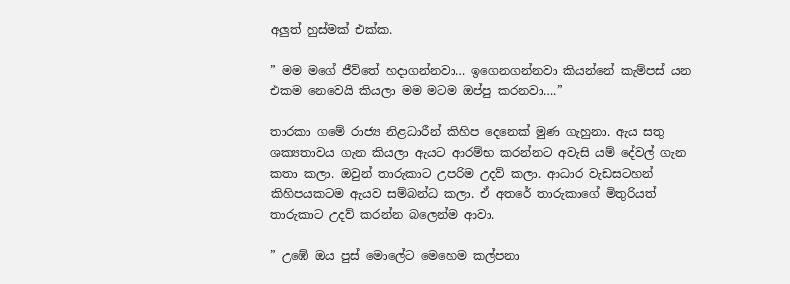අලුත් හුස්මක් එක්ක.

” මම මගේ ජීව්තේ හදාගන්නවා… ඉගෙනගන්නවා කියන්නේ කැම්පස් යන එකම නෙවෙයි කියලා මම මටම ඔප්පු කරනවා….”

තාරකා ගමේ රාජ්‍ය නිළධාරීන් කිහිප දෙනෙක් මුණ ගැහුනා. ඇය සතු ශක්‍යතාවය ගැන කියලා ඇයට ආරම්භ කරන්නට අවැසි යම් දේවල් ගැන කතා කලා. ඔවුන් තාරුකාට උපරිම උදව් කලා. ආධාර වැඩසටහන් කිහිපයකටම ඇයව සම්බන්ධ කලා. ඒ අතරේ තාරුකාගේ මිතුරියත් තාරුකාට උදව් කරන්න බලෙන්ම ආවා.

” උඹේ ඔය පුස් මොලේට මෙහෙම කල්පනා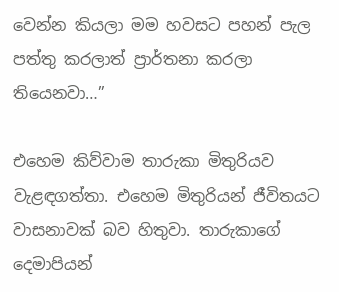වෙන්න කියලා මම හවසට පහන් පැල පත්තු කරලාත් ප්‍රාර්තනා කරලා තියෙනවා…”

එහෙම කිව්වාම තාරුකා මිතුරියව වැළඳගත්තා. එහෙම මිතුරියන් ජීවිතයට වාසනාවක් බව හිතුවා. තාරුකාගේ දෙමාපියන්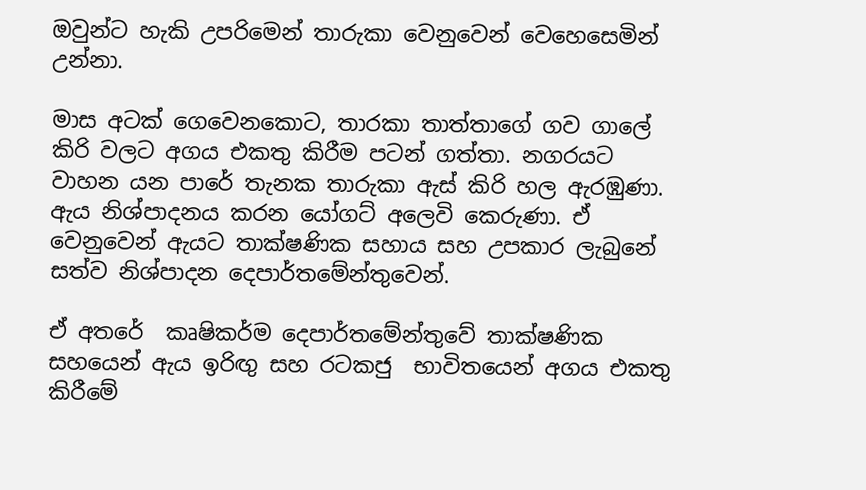ඔවුන්ට හැකි උපරිමෙන් තාරුකා වෙනුවෙන් වෙහෙසෙමින් උන්නා.

මාස අටක් ගෙවෙනකොට, තාරකා තාත්තාගේ ගව ගාලේ කිරි වලට අගය එකතු කිරීම පටන් ගත්තා. නගරයට වාහන යන පාරේ තැනක තාරුකා ඇස් කිරි හල ඇරඹුණා. ඇය නිශ්පාදනය කරන යෝගට් අලෙවි කෙරුණා. ඒ වෙනුවෙන් ඇයට තාක්ෂණික සහාය සහ උපකාර ලැබුනේ සත්ව නිශ්පාදන දෙපාර්තමේන්තුවෙන්.

ඒ අතරේ  කෘෂිකර්ම දෙපාර්තමේන්තුවේ තාක්ෂණික සහයෙන් ඇය ඉරිඟු සහ රටකජු  භාවිතයෙන් අගය එකතු කිරීමේ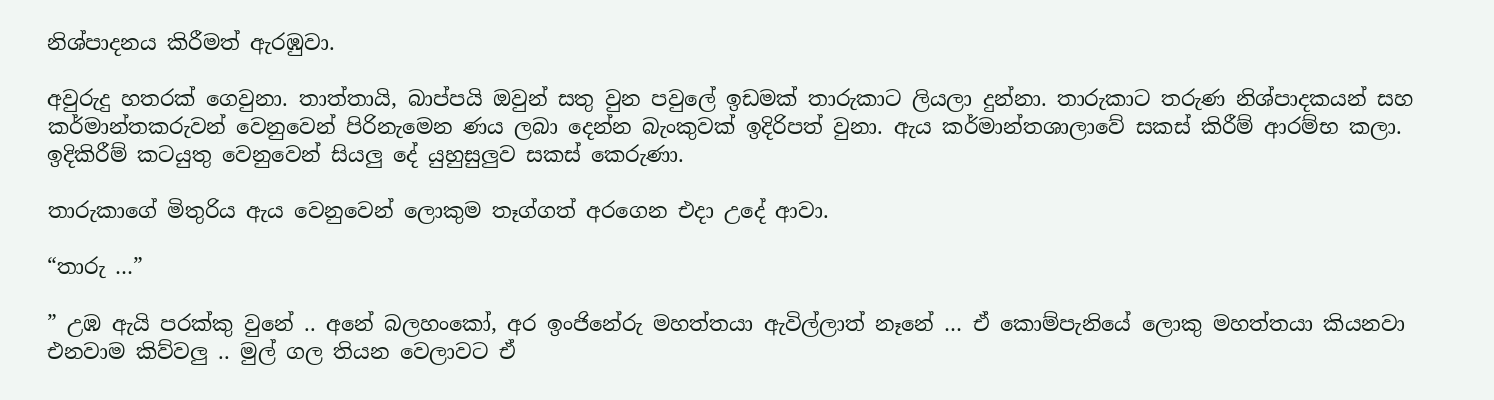නිශ්පාදනය කිරීමත් ඇරඹුවා.

අවුරුදු හතරක් ගෙවුනා. තාත්තායි, බාප්පයි ඔවුන් සතු වුන පවුලේ ඉඩමක් තාරුකාට ලියලා දුන්නා. තාරුකාට තරුණ නිශ්පාදකයන් සහ කර්මාන්තකරුවන් වෙනුවෙන් පිරිනැමෙන ණය ලබා දෙන්න බැංකුවක් ඉදිරිපත් වුනා. ඇය කර්මාන්තශාලාවේ සකස් කිරීම් ආරම්භ කලා. ඉදිකිරීම් කටයුතු වෙනුවෙන් සියලු දේ යුහුසුලුව සකස් කෙරුණා.

තාරුකාගේ මිතුරිය ඇය වෙනුවෙන් ලොකුම තෑග්ගත් අරගෙන එදා උදේ ආවා.

“තාරු …”

” උඹ ඇයි පරක්කු වුනේ .. අනේ බලහංකෝ, අර ඉංජිනේරු මහත්තයා ඇවිල්ලාත් නෑනේ … ඒ කොම්පැනියේ ලොකු මහත්තයා කියනවා එනවාම කිව්වලු .. මුල් ගල තියන වෙලාවට ඒ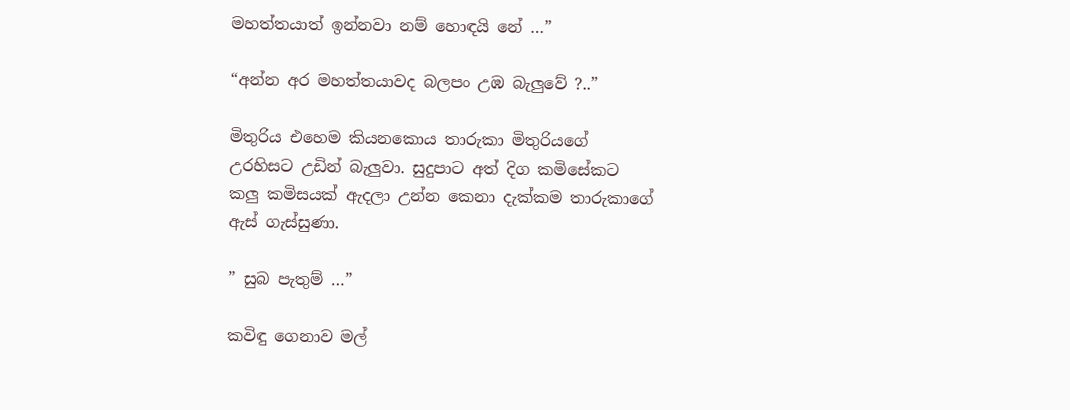මහත්තයාත් ඉන්නවා නම් හොඳයි නේ …”

“අන්න අර මහත්තයාවද බලපං උඹ බැලුවේ ?..”

මිතුරිය එහෙම කියනකොය තාරුකා මිතුරියගේ උරහිසට උඩින් බැලුවා. සුදුපාට අත් දිග කමිසේකට කලු කමිසයක් ඇදලා උන්න කෙනා දැක්කම තාරුකාගේ ඇස් ගැස්සුණා.

” සුබ පැතුම් …”

කවිඳු ගෙනාව මල්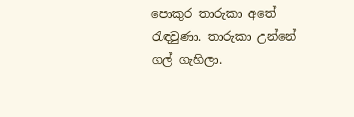පොකුර තාරුකා අතේ රැඳවුණා. තාරුකා උන්නේ ගල් ගැහිලා.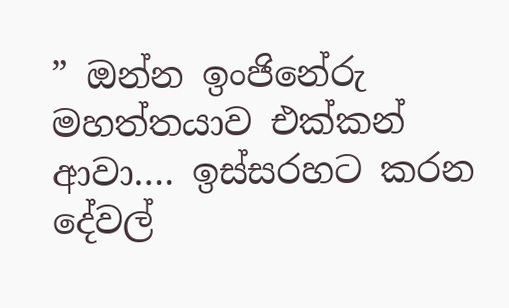” ඔන්න ඉංජිනේරු මහත්තයාව එක්කන් ආවා…. ඉස්සරහට කරන දේවල්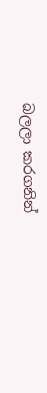බලලා කරගනින්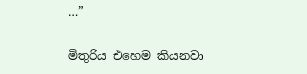…”

මිතුරිය එහෙම කියනවා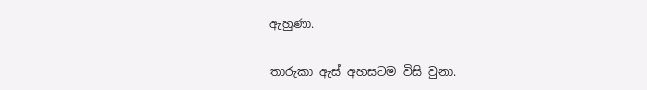ඇහුණා.

තාරුකා ඇස් අහසටම විසි වුනා.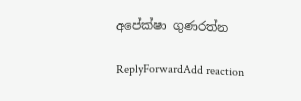අපේක්ෂා ගුණරත්න

ReplyForwardAdd reaction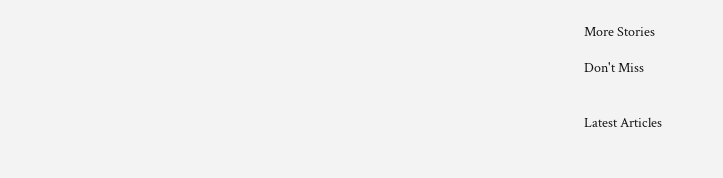More Stories

Don't Miss


Latest Articles